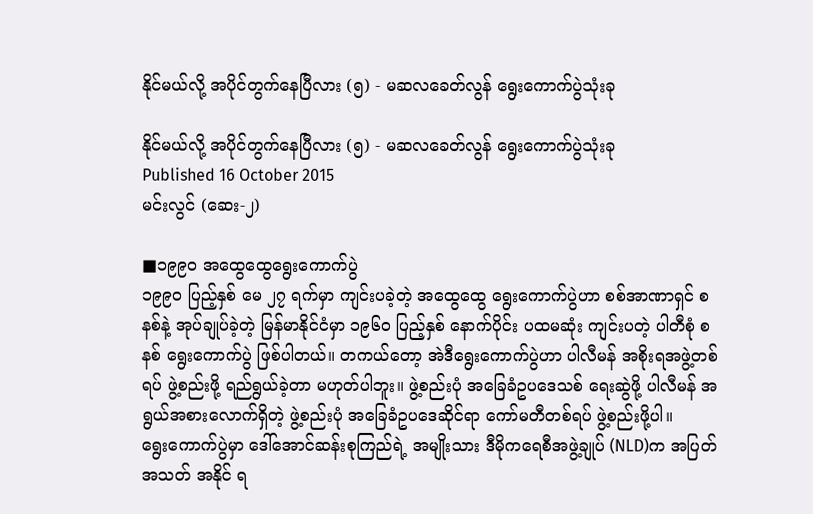နိုင်မယ်လို့ အပိုင်တွက်နေပြီလား (၅) - မဆလခေတ်လွန် ရွေးကောက်ပွဲသုံးခု

နိုင်မယ်လို့ အပိုင်တွက်နေပြီလား (၅) - မဆလခေတ်လွန် ရွေးကောက်ပွဲသုံးခု
Published 16 October 2015
မင်းလွင် (ဆေး-၂)

■၁၉၉၀ အထွေထွေရွေးကောက်ပွဲ
၁၉၉၀ ပြည့်နှစ် မေ ၂၇ ရက်မှာ ကျင်းပခဲ့တဲ့ အထွေထွေ ရွေးကောက်ပွဲဟာ စစ်အာဏာရှင် စနစ်နဲ့ အုပ်ချုပ်ခဲ့တဲ့ မြန်မာနိုင်ငံမှာ ၁၉၆၀ ပြည့်နှစ် နောက်ပိုင်း ပထမဆုံး ကျင်းပတဲ့ ပါတီစုံ စနစ် ရွေးကောက်ပွဲ ဖြစ်ပါတယ်။ တကယ်တော့ အဲဒီရွေးကောက်ပွဲဟာ ပါလီမန် အစိုးရအဖွဲ့တစ်ရပ် ဖွဲ့စည်းဖို့ ရည်ရွယ်ခဲ့တာ မဟုတ်ပါဘူး။ ဖွဲ့စည်းပုံ အခြေခံဥပဒေသစ် ရေးဆွဲဖို့ ပါလီမန် အရွယ်အစားလောက်ရှိတဲ့ ဖွဲ့စည်းပုံ အခြေခံဥပဒေဆိုင်ရာ ကော်မတီတစ်ရပ် ဖွဲ့စည်းဖို့ပါ။
ရွေးကောက်ပွဲမှာ ဒေါ်အောင်ဆန်းစုကြည်ရဲ့ အမျိုးသား ဒီမိုကရေစီအဖွဲ့ချုပ် (NLD)က အပြတ်အသတ် အနိုင် ရ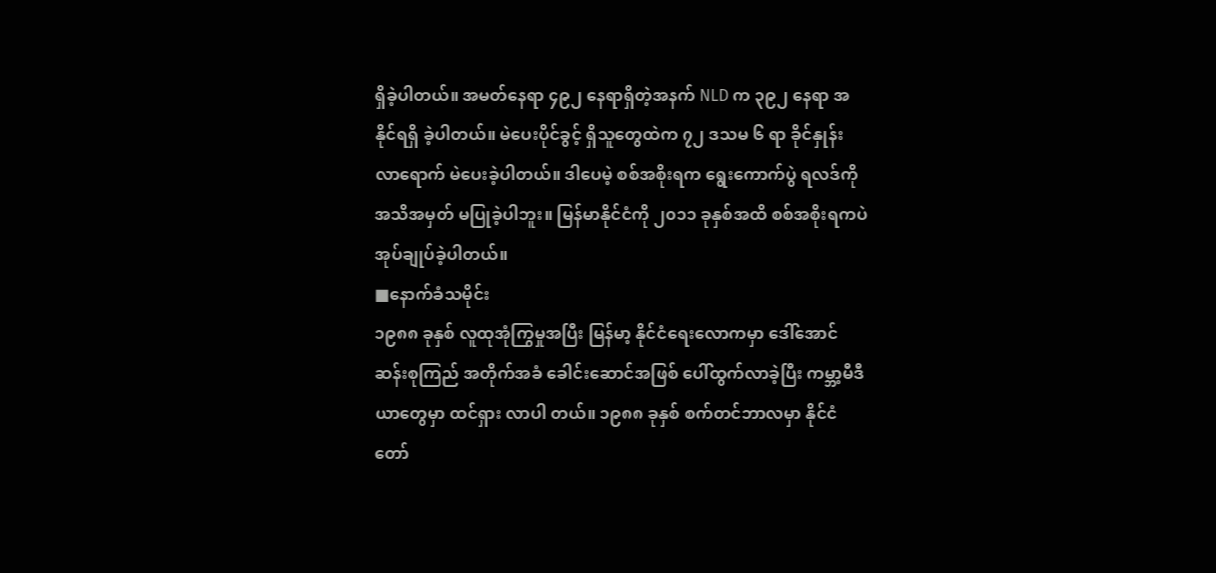ရှိခဲ့ပါတယ်။ အမတ်နေရာ ၄၉၂ နေရာရှိတဲ့အနက် NLD က ၃၉၂ နေရာ အနိုင်ရရှိ ခဲ့ပါတယ်။ မဲပေးပိုင်ခွင့် ရှိသူတွေထဲက ၇၂ ဒသမ ၆ ရာ ခိုင်နှုန်း လာရောက် မဲပေးခဲ့ပါတယ်။ ဒါပေမဲ့ စစ်အစိုးရက ရွေးကောက်ပွဲ ရလဒ်ကို အသိအမှတ် မပြုခဲ့ပါဘူး။ မြန်မာနိုင်ငံကို ၂၀၁၁ ခုနှစ်အထိ စစ်အစိုးရကပဲ အုပ်ချုပ်ခဲ့ပါတယ်။
■နောက်ခံသမိုင်း
၁၉၈၈ ခုနှစ် လူထုအုံကြွမှုအပြီး မြန်မာ့ နိုင်ငံရေးလောကမှာ ဒေါ်အောင်ဆန်းစုကြည် အတိုက်အခံ ခေါင်းဆောင်အဖြစ် ပေါ်ထွက်လာခဲ့ပြီး ကမ္ဘာ့မီဒီယာတွေမှာ ထင်ရှား လာပါ တယ်။ ၁၉၈၈ ခုနှစ် စက်တင်ဘာလမှာ နိုင်ငံတော်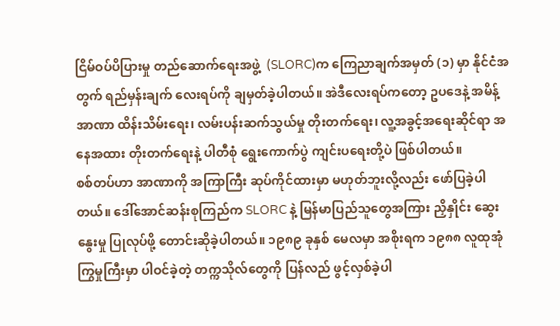ငြိမ်ဝပ်ပိပြားမှု တည်ဆောက်ရေးအဖွဲ့  (SLORC)က ကြေညာချက်အမှတ် (၁) မှာ နိုင်ငံအတွက် ရည်မှန်းချက် လေးရပ်ကို ချမှတ်ခဲ့ပါတယ်။ အဲဒီလေးရပ်ကတော့ ဥပဒေနဲ့ အမိန့်အာဏာ ထိန်းသိမ်းရေး၊ လမ်းပန်းဆက်သွယ်မှု တိုးတက်ရေး၊ လူ့အခွင့်အရေးဆိုင်ရာ အနေအထား တိုးတက်ရေးနဲ့ ပါတီစုံ ရွေးကောက်ပွဲ ကျင်းပရေးတို့ပဲ ဖြစ်ပါတယ်။
စစ်တပ်ဟာ အာဏာကို အကြာကြီး ဆုပ်ကိုင်ထားမှာ မဟုတ်ဘူးလို့လည်း ဖော်ပြခဲ့ပါတယ်။ ဒေါ်အောင်ဆန်းစုကြည်က SLORC နဲ့ မြန်မာပြည်သူတွေအကြား ညှိနှိုင်း ဆွေးနွေးမှု ပြုလုပ်ဖို့ တောင်းဆိုခဲ့ပါတယ်။ ၁၉၈၉ ခုနှစ် မေလမှာ အစိုးရက ၁၉၈၈ လူထုအုံကြွမှုကြီးမှာ ပါဝင်ခဲ့တဲ့ တက္ကသိုလ်တွေကို ပြန်လည် ဖွင့်လှစ်ခဲ့ပါ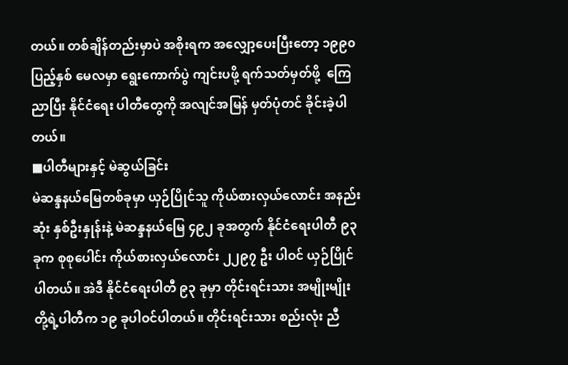တယ်။ တစ်ချိန်တည်းမှာပဲ အစိုးရက အလျှော့ပေးပြီးတော့ ၁၉၉၀ ပြည့်နှစ် မေလမှာ ရွေးကောက်ပွဲ ကျင်းပဖို့ ရက်သတ်မှတ်ဖို့  ကြေညာပြီး နိုင်ငံရေး ပါတီတွေကို အလျင်အမြန် မှတ်ပုံတင် ခိုင်းခဲ့ပါတယ်။
■ပါတီများနှင့် မဲဆွယ်ခြင်း
မဲဆန္ဒနယ်မြေတစ်ခုမှာ ယှဉ်ပြိုင်သူ ကိုယ်စားလှယ်လောင်း အနည်းဆုံး နှစ်ဦးနှုန်းနဲ့ မဲဆန္ဒနယ်မြေ ၄၉၂ ခုအတွက် နိုင်ငံရေးပါတီ ၉၃ ခုက စုစုပေါင်း ကိုယ်စားလှယ်လောင်း ၂၂၉၇ ဦး ပါဝင် ယှဉ်ပြိုင်ပါတယ်။ အဲဒီ နိုင်ငံရေးပါတီ ၉၃ ခုမှာ တိုင်းရင်းသား အမျိုးမျိုးတို့ရဲ့ပါတီက ၁၉ ခုပါဝင်ပါတယ်။ တိုင်းရင်းသား စည်းလုံး ညီ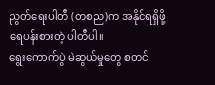ညွတ်ရေးပါတီ (တစည)က အနိုင်ရရှိဖို့ ရေပန်းစားတဲ့ ပါတီပါ။
ရွေးကောက်ပွဲ မဲဆွယ်မှုတွေ စတင်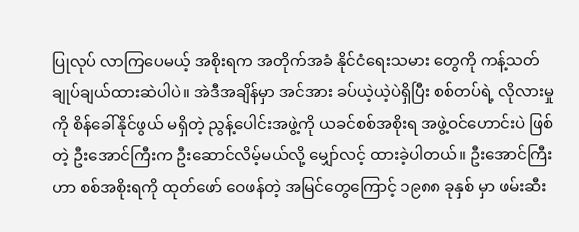ပြုလုပ် လာကြပေမယ့် အစိုးရက အတိုက်အခံ နိုင်ငံရေးသမား တွေကို ကန့်သတ် ချုပ်ချယ်ထားဆဲပါပဲ။ အဲဒီအချိန်မှာ အင်အား ခပ်ယဲ့ယဲ့ပဲရှိပြီး စစ်တပ်ရဲ့ လိုလားမှုကို စိန်ခေါ်နိုင်ဖွယ် မရှိတဲ့ ညွန့်ပေါင်းအဖွဲ့ကို ယခင်စစ်အစိုးရ အဖွဲ့ဝင်ဟောင်းပဲ ဖြစ်တဲ့ ဦးအောင်ကြီးက ဦးဆောင်လိမ့်မယ်လို့ မျှော်လင့် ထားခဲ့ပါတယ်။ ဦးအောင်ကြီးဟာ စစ်အစိုးရကို ထုတ်ဖော် ဝေဖန်တဲ့ အမြင်တွေကြောင့် ၁၉၈၈ ခုနှစ် မှာ ဖမ်းဆီး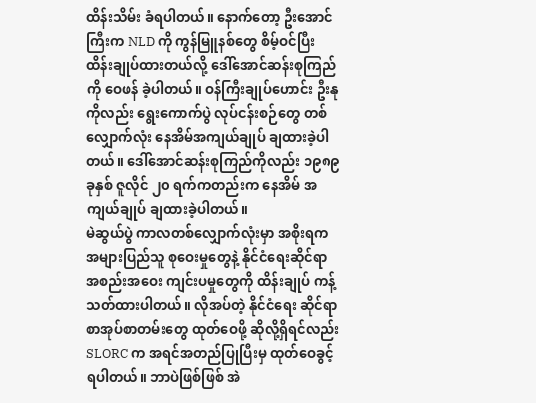ထိန်းသိမ်း ခံရပါတယ်။ နောက်တော့ ဦးအောင်ကြီးက NLD ကို ကွန်မြူနစ်တွေ စိမ့်ဝင်ပြီး ထိန်းချုပ်ထားတယ်လို့ ဒေါ်အောင်ဆန်းစုကြည်ကို ဝေဖန် ခဲ့ပါတယ်။ ဝန်ကြီးချုပ်ဟောင်း ဦးနုကိုလည်း ရွေးကောက်ပွဲ လုပ်ငန်းစဉ်တွေ တစ်လျှောက်လုံး နေအိမ်အကျယ်ချုပ် ချထားခဲ့ပါတယ်။ ဒေါ်အောင်ဆန်းစုကြည်ကိုလည်း ၁၉၈၉ ခုနှစ် ဇူလိုင် ၂၀ ရက်ကတည်းက နေအိမ် အကျယ်ချုပ် ချထားခဲ့ပါတယ်။
မဲဆွယ်ပွဲ ကာလတစ်လျှောက်လုံးမှာ အစိုးရက အများပြည်သူ စုဝေးမှုတွေနဲ့ နိုင်ငံရေးဆိုင်ရာ အစည်းအဝေး ကျင်းပမှုတွေကို ထိန်းချုပ် ကန့်သတ်ထားပါတယ်။ လိုအပ်တဲ့ နိုင်ငံရေး ဆိုင်ရာ စာအုပ်စာတမ်းတွေ ထုတ်ဝေဖို့ ဆိုလို့ရှိရင်လည်း SLORC က အရင်အတည်ပြုပြီးမှ ထုတ်ဝေခွင့် ရပါတယ်။ ဘာပဲဖြစ်ဖြစ် အဲ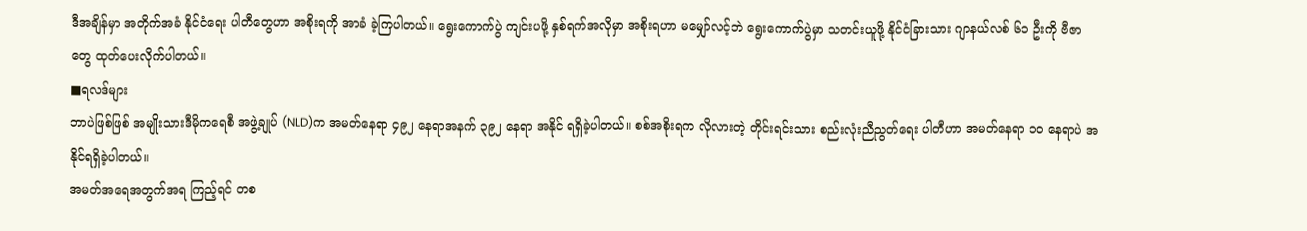ဒီအချိန်မှာ အတိုက်အခံ နိုင်ငံရေး ပါတီတွေဟာ အစိုးရကို အာခံ ခဲ့ကြပါတယ်။ ရွေးကောက်ပွဲ ကျင်းပဖို့ နှစ်ရက်အလိုမှာ အစိုးရဟာ မမျှော်လင့်ဘဲ ရွေးကောက်ပွဲမှာ သတင်းယူဖို့ နိုင်ငံခြားသား ဂျာနယ်လစ် ၆၁ ဦးကို ဗီဇာတွေ ထုတ်ပေးလိုက်ပါတယ်။
■ရလဒ်များ
ဘာပဲဖြစ်ဖြစ် အမျိုးသားဒီမိုကရေစီ အဖွဲ့ချုပ် (NLD)က အမတ်နေရာ ၄၉၂ နေရာအနက် ၃၉၂ နေရာ အနိုင် ရရှိခဲ့ပါတယ်။ စစ်အစိုးရက လိုလားတဲ့ တိုင်းရင်းသား စည်းလုံးညီညွတ်ရေး ပါတီဟာ အမတ်နေရာ ၁၀ နေရာပဲ အနိုင်ရရှိခဲ့ပါတယ်။
အမတ်အရေအတွက်အရ ကြည့်ရင် တစ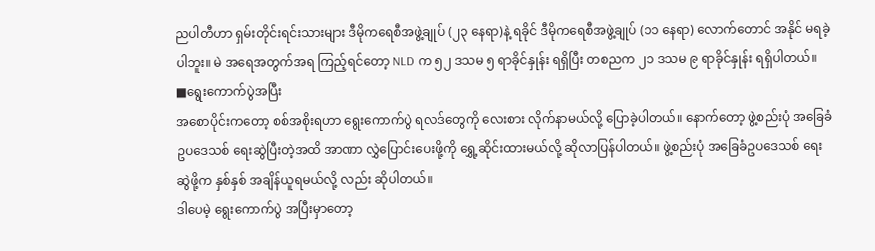ညပါတီဟာ ရှမ်းတိုင်းရင်းသားများ ဒီမိုကရေစီအဖွဲ့ချုပ် (၂၃ နေရာ)နဲ့ ရခိုင် ဒီမိုကရေစီအဖွဲ့ချုပ် (၁၁ နေရာ) လောက်တောင် အနိုင် မရခဲ့ပါဘူး။ မဲ အရေအတွက်အရ ကြည့်ရင်တော့ NLD က ၅၂ ဒသမ ၅ ရာခိုင်နှုန်း ရရှိပြီး တစညက ၂၁ ဒသမ ၉ ရာခိုင်နှုန်း ရရှိပါတယ်။
■ရွေးကောက်ပွဲအပြီး
အစောပိုင်းကတော့ စစ်အစိုးရဟာ ရွေးကောက်ပွဲ ရလဒ်တွေကို လေးစား လိုက်နာမယ်လို့ ပြောခဲ့ပါတယ်။ နောက်တော့ ဖွဲ့စည်းပုံ အခြေခံ ဥပဒေသစ် ရေးဆွဲပြီးတဲ့အထိ အာဏာ လွှဲပြောင်းပေးဖို့ကို ရွှေ့ဆိုင်းထားမယ်လို့ ဆိုလာပြန်ပါတယ်။ ဖွဲ့စည်းပုံ အခြေခံဥပဒေသစ် ရေးဆွဲဖို့က နှစ်နှစ် အချိန်ယူရမယ်လို့ လည်း ဆိုပါတယ်။
ဒါပေမဲ့ ရွေးကောက်ပွဲ အပြီးမှာတော့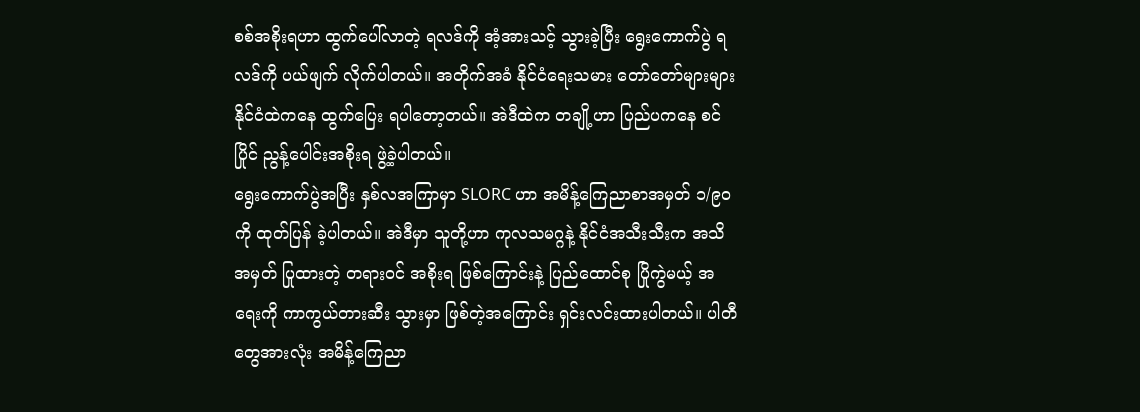စစ်အစိုးရဟာ ထွက်ပေါ်လာတဲ့ ရလဒ်ကို အံ့အားသင့် သွားခဲ့ပြီး ရွေးကောက်ပွဲ ရလဒ်ကို ပယ်ဖျက် လိုက်ပါတယ်။ အတိုက်အခံ နိုင်ငံရေးသမား တော်တော်များများ နိုင်ငံထဲကနေ ထွက်ပြေး ရပါတော့တယ်။ အဲဒီထဲက တချို့ဟာ ပြည်ပကနေ စင်ပြိုင် ညွန့်ပေါင်းအစိုးရ ဖွဲ့ခဲ့ပါတယ်။
ရွေးကောက်ပွဲအပြီး နှစ်လအကြာမှာ SLORC ဟာ အမိန့်ကြေညာစာအမှတ် ၁/၉၀ ကို ထုတ်ပြန် ခဲ့ပါတယ်။ အဲဒီမှာ သူတို့ဟာ ကုလသမဂ္ဂနဲ့ နိုင်ငံအသီးသီးက အသိအမှတ် ပြုထားတဲ့ တရားဝင် အစိုးရ ဖြစ်ကြောင်းနဲ့ ပြည်ထောင်စု ပြိုကွဲမယ့် အရေးကို ကာကွယ်တားဆီး သွားမှာ ဖြစ်တဲ့အကြောင်း ရှင်းလင်းထားပါတယ်။ ပါတီတွေအားလုံး အမိန့်ကြေညာ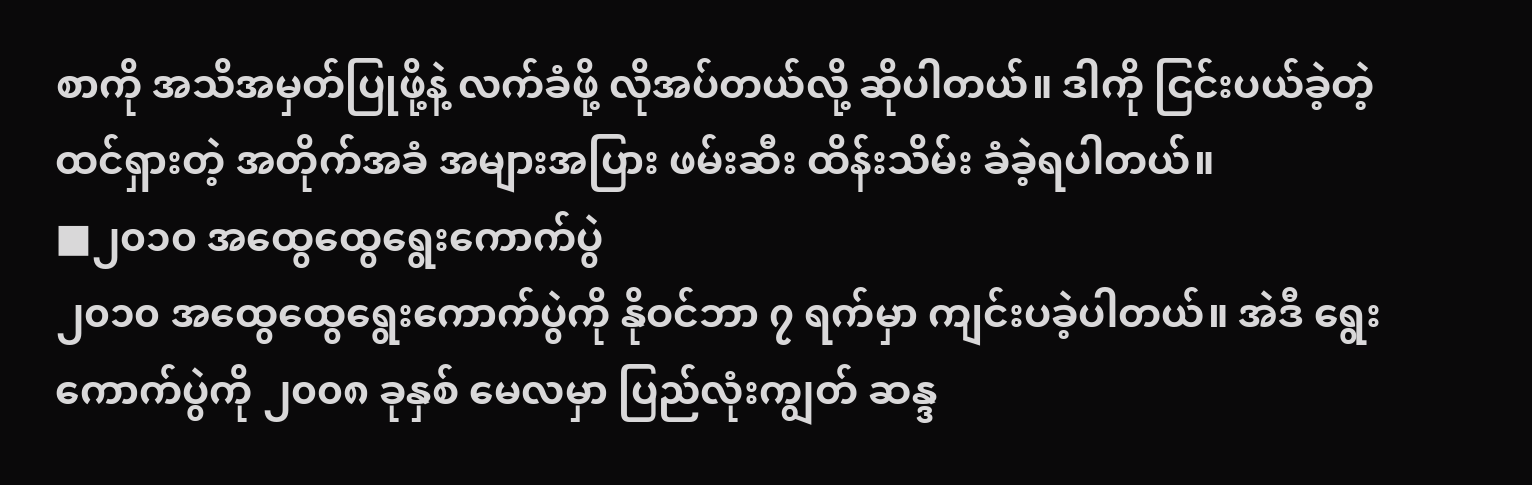စာကို အသိအမှတ်ပြုဖို့နဲ့ လက်ခံဖို့ လိုအပ်တယ်လို့ ဆိုပါတယ်။ ဒါကို ငြင်းပယ်ခဲ့တဲ့ ထင်ရှားတဲ့ အတိုက်အခံ အများအပြား ဖမ်းဆီး ထိန်းသိမ်း ခံခဲ့ရပါတယ်။
■၂၀၁၀ အထွေထွေရွေးကောက်ပွဲ
၂၀၁၀ အထွေထွေရွေးကောက်ပွဲကို နိုဝင်ဘာ ၇ ရက်မှာ ကျင်းပခဲ့ပါတယ်။ အဲဒီ ရွေးကောက်ပွဲကို ၂၀၀၈ ခုနှစ် မေလမှာ ပြည်လုံးကျွတ် ဆန္ဒ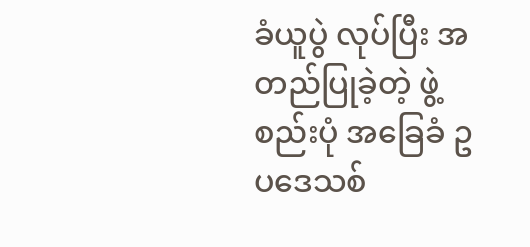ခံယူပွဲ လုပ်ပြီး အတည်ပြုခဲ့တဲ့ ဖွဲ့စည်းပုံ အခြေခံ ဥပဒေသစ်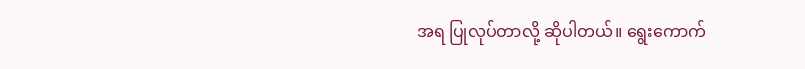အရ ပြုလုပ်တာလို့ ဆိုပါတယ်။ ရွေးကောက်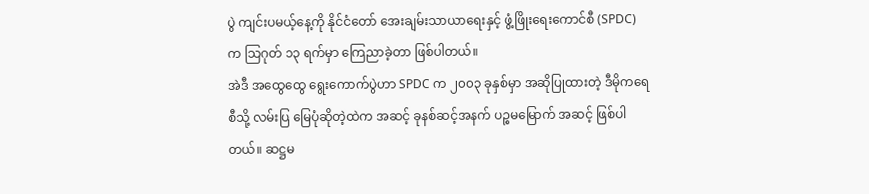ပွဲ ကျင်းပမယ့်နေ့ကို နိုင်ငံတော် အေးချမ်းသာယာရေးနှင့် ဖွံ့ဖြိုးရေးကောင်စီ (SPDC)က သြဂုတ် ၁၃ ရက်မှာ ကြေညာခဲ့တာ ဖြစ်ပါတယ်။
အဲဒီ အထွေထွေ ရွေးကောက်ပွဲဟာ SPDC က ၂၀၀၃ ခုနှစ်မှာ အဆိုပြုထားတဲ့ ဒီမိုကရေစီသို့ လမ်းပြ မြေပုံဆိုတဲ့ထဲက အဆင့် ခုနစ်ဆင့်အနက် ပဉ္စမမြောက် အဆင့် ဖြစ်ပါတယ်။ ဆဋ္ဌမ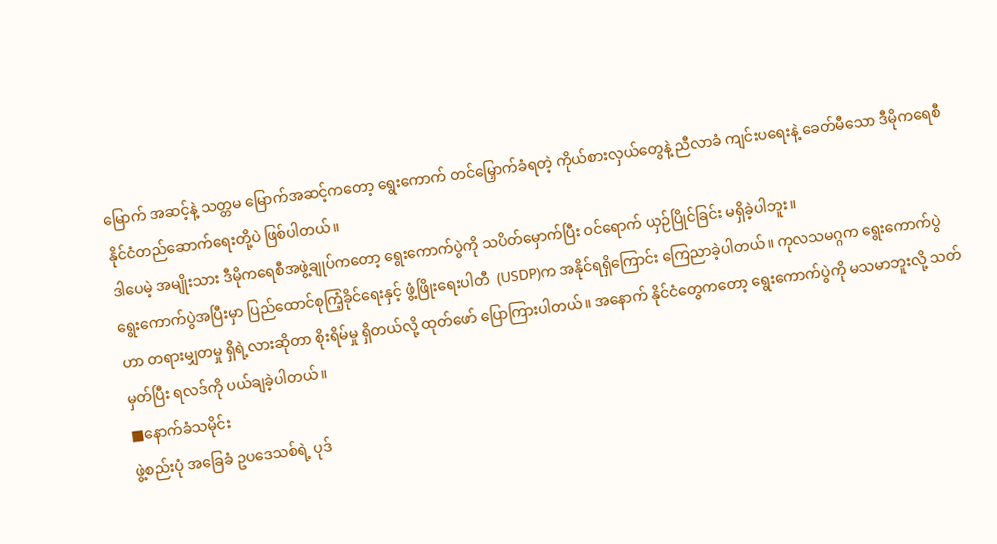မြောက် အဆင့်နဲ့ သတ္တမ မြောက်အဆင့်ကတော့ ရွေးကောက် တင်မြှောက်ခံရတဲ့ ကိုယ်စားလှယ်တွေနဲ့ ညီလာခံ ကျင်းပရေးနဲ့ ခေတ်မီသော ဒီမိုကရေစီ နိုင်ငံတည်ဆောက်ရေးတို့ပဲ ဖြစ်ပါတယ်။
ဒါပေမဲ့ အမျိုးသား ဒီမိုကရေစီအဖွဲ့ချုပ်ကတော့ ရွေးကောက်ပွဲကို သပိတ်မှောက်ပြီး ဝင်ရောက် ယှဉ်ပြိုင်ခြင်း မရှိခဲ့ပါဘူး။
ရွေးကောက်ပွဲအပြီးမှာ ပြည်ထောင်စုကြံ့ခိုင်ရေးနှင့် ဖွံ့ဖြိုးရေးပါတီ  (USDP)က အနိုင်ရရှိကြောင်း ကြေညာခဲ့ပါတယ်။ ကုလသမဂ္ဂက ရွေးကောက်ပွဲဟာ တရားမျှတမှု ရှိရဲ့လားဆိုတာ စိုးရိမ်မှု ရှိတယ်လို့ ထုတ်ဖော် ပြောကြားပါတယ်။ အနောက် နိုင်ငံတွေကတော့ ရွေးကောက်ပွဲကို မသမာဘူးလို့ သတ်မှတ်ပြီး ရလဒ်ကို ပယ်ချခဲ့ပါတယ်။
■နောက်ခံသမိုင်း
ဖွဲ့စည်းပုံ အခြေခံ ဥပဒေသစ်ရဲ့ ပုဒ်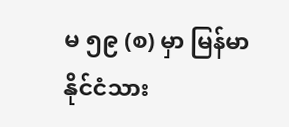မ ၅၉ (စ) မှာ မြန်မာနိုင်ငံသား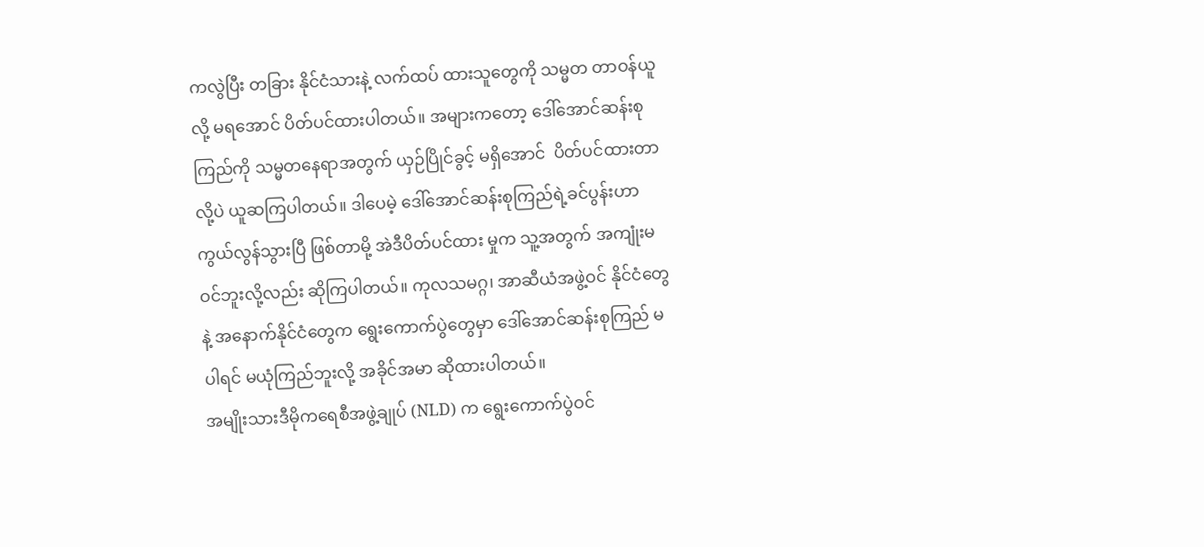ကလွဲပြီး တခြား နိုင်ငံသားနဲ့ လက်ထပ် ထားသူတွေကို သမ္မတ တာဝန်ယူလို့ မရအောင် ပိတ်ပင်ထားပါတယ်။ အများကတော့ ဒေါ်အောင်ဆန်းစုကြည်ကို သမ္မတနေရာအတွက် ယှဉ်ပြိုင်ခွင့် မရှိအောင်  ပိတ်ပင်ထားတာလို့ပဲ ယူဆကြပါတယ်။ ဒါပေမဲ့ ဒေါ်အောင်ဆန်းစုကြည်ရဲ့ခင်ပွန်းဟာ ကွယ်လွန်သွားပြီ ဖြစ်တာမို့ အဲဒီပိတ်ပင်ထား မှုက သူ့အတွက် အကျုံးမဝင်ဘူးလို့လည်း ဆိုကြပါတယ်။ ကုလသမဂ္ဂ၊ အာဆီယံအဖွဲ့ဝင် နိုင်ငံတွေနဲ့ အနောက်နိုင်ငံတွေက ရွေးကောက်ပွဲတွေမှာ ဒေါ်အောင်ဆန်းစုကြည် မပါရင် မယုံကြည်ဘူးလို့ အခိုင်အမာ ဆိုထားပါတယ်။
အမျိုးသားဒီမိုကရေစီအဖွဲ့ချုပ် (NLD) က ရွေးကောက်ပွဲဝင်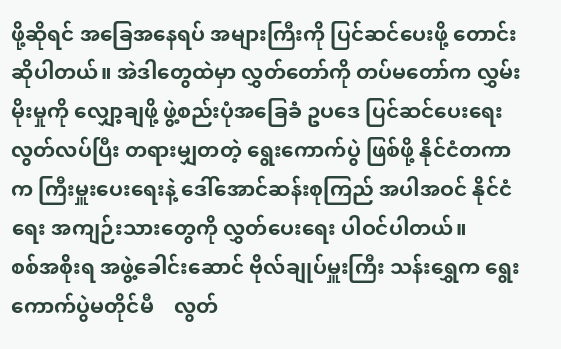ဖို့ဆိုရင် အခြေအနေရပ် အများကြီးကို ပြင်ဆင်ပေးဖို့ တောင်းဆိုပါတယ်။ အဲဒါတွေထဲမှာ လွှတ်တော်ကို တပ်မတော်က လွှမ်းမိုးမှုကို လျှော့ချဖို့ ဖွဲ့စည်းပုံအခြေခံ ဥပဒေ ပြင်ဆင်ပေးရေး လွတ်လပ်ပြီး တရားမျှတတဲ့ ရွေးကောက်ပွဲ ဖြစ်ဖို့ နိုင်ငံတကာက ကြီးမှူးပေးရေးနဲ့ ဒေါ်အောင်ဆန်းစုကြည် အပါအဝင် နိုင်ငံရေး အကျဉ်းသားတွေကို လွှတ်ပေးရေး ပါဝင်ပါတယ်။
စစ်အစိုးရ အဖွဲ့ခေါင်းဆောင် ဗိုလ်ချုပ်မှူးကြီး သန်းရွှေက ရွေးကောက်ပွဲမတိုင်မီ    လွတ်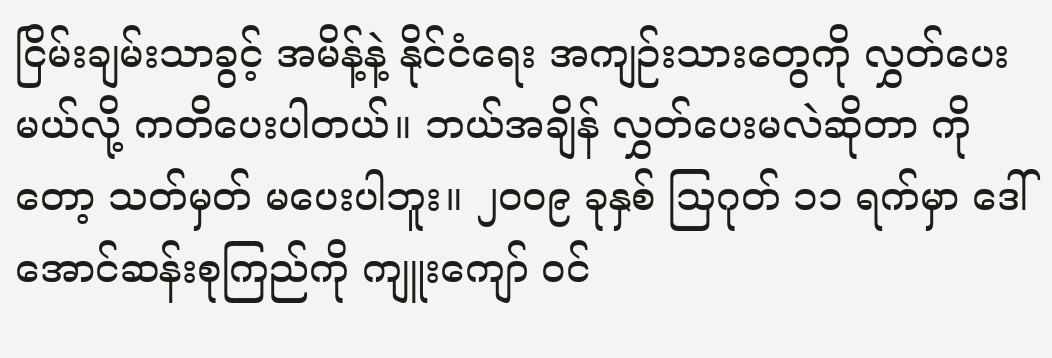ငြိမ်းချမ်းသာခွင့် အမိန့်နဲ့ နိုင်ငံရေး အကျဉ်းသားတွေကို လွှတ်ပေးမယ်လို့ ကတိပေးပါတယ်။ ဘယ်အချိန် လွှတ်ပေးမလဲဆိုတာ ကိုတော့ သတ်မှတ် မပေးပါဘူး။ ၂၀၀၉ ခုနှစ် သြဂုတ် ၁၁ ရက်မှာ ဒေါ်အောင်ဆန်းစုကြည်ကို ကျူးကျော် ဝင်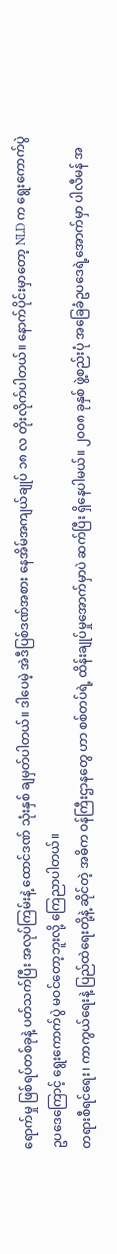ရောက်မှု ဖြစ်ရပ်တစ်ခုနဲ့ ပတ်သက်ပြီး အလုပ်ကြမ်းနဲ့ ထောင်ဒဏ် သုံးနှစ် ချမှတ်ပါတယ်။ ဒါပေမဲ့ အဲဒီပြစ်ဒဏ်အစား နေအိမ်အကျယ်ချုပ် ၁၈ လ တိုးလိုက်ပါတယ်။ နောက်ပိုင်းမှာတော့ NLD က ရွေးကောက်ပွဲ ဥပဒေကြောင့် ရွေးကောက်ပွဲ မဝင်တော့ဘူးလို့ ကြေညာပါတယ်။
တရားစီရင်ရေး၊ ကာကွယ်ရေးနဲ့ ပြည်ထဲရေးတို့နဲ့ ဆိုင်တဲ့ အဓိက ဝန်ကြီးဌာနတွေ ဟာ စစ်တပ်ရဲ့ ထိန်းချုပ်မှုအောက်မှာပဲ ဆက်ပြီး ရှိနေပါမယ်။ ၂၀၀၈ ခုနှစ် ဖွဲ့စည်းပုံ အခြေခံဥပဒေရဲ့အောက်မှာ ပါလီမန် အ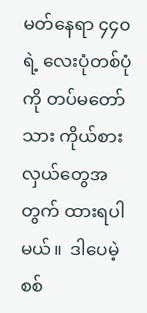မတ်နေရာ ၄၄၀ ရဲ့ လေးပုံတစ်ပုံကို တပ်မတော်သား ကိုယ်စားလှယ်တွေအတွက် ထားရပါမယ်။  ဒါပေမဲ့ စစ်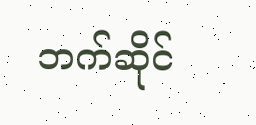ဘက်ဆိုင်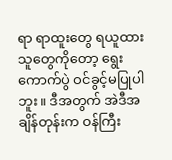ရာ ရာထူးတွေ ရယူထားသူတွေကိုတော့ ရွေးကောက်ပွဲ ဝင်ခွင့်မပြုပါ ဘူး။ ဒီအတွက် အဲဒီအချိန်တုန်းက ဝန်ကြီး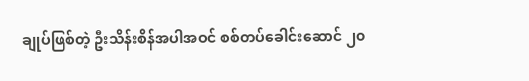ချုပ်ဖြစ်တဲ့ ဦးသိန်းစိန်အပါအဝင် စစ်တပ်ခေါင်းဆောင် ၂၀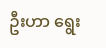ဦးဟာ ရွေး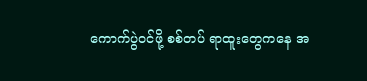ကောက်ပွဲဝင်ဖို့ စစ်တပ် ရာထူးတွေကနေ အ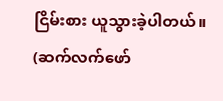ငြိမ်းစား ယူသွားခဲ့ပါတယ်။                    (ဆက်လက်ဖော်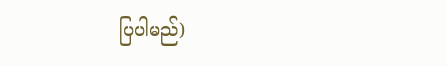ပြပါမည်)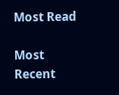Most Read

Most Recent